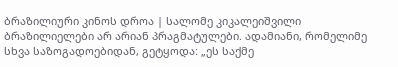ბრაზილიური კინოს დროა | სალომე კიკალეიშვილი
ბრაზილიელები არ არიან პრაგმატულები. ადამიანი, რომელიმე სხვა საზოგადოებიდან, გეტყოდა: „ეს საქმე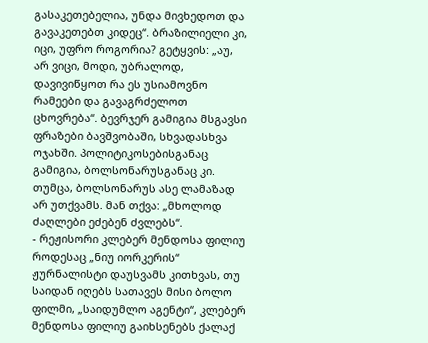გასაკეთებელია, უნდა მივხედოთ და გავაკეთებთ კიდეც“. ბრაზილიელი კი, იცი, უფრო როგორია? გეტყვის: „აუ, არ ვიცი, მოდი, უბრალოდ, დავივიწყოთ რა ეს უსიამოვნო რამეები და გავაგრძელოთ ცხოვრება“. ბევრჯერ გამიგია მსგავსი ფრაზები ბავშვობაში, სხვადასხვა ოჯახში. პოლიტიკოსებისგანაც გამიგია, ბოლსონარუსგანაც კი. თუმცა, ბოლსონარუს ასე ლამაზად არ უთქვამს. მან თქვა: „მხოლოდ ძაღლები ეძებენ ძვლებს“.
- რეჟისორი კლებერ მენდოსა ფილიუ
როდესაც „ნიუ იორკერის“ ჟურნალისტი დაუსვამს კითხვას, თუ საიდან იღებს სათავეს მისი ბოლო ფილმი, „საიდუმლო აგენტი“, კლებერ მენდოსა ფილიუ გაიხსენებს ქალაქ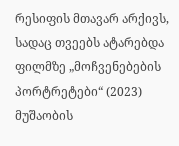რესიფის მთავარ არქივს, სადაც თვეებს ატარებდა ფილმზე „მოჩვენებების პორტრეტები“ (2023) მუშაობის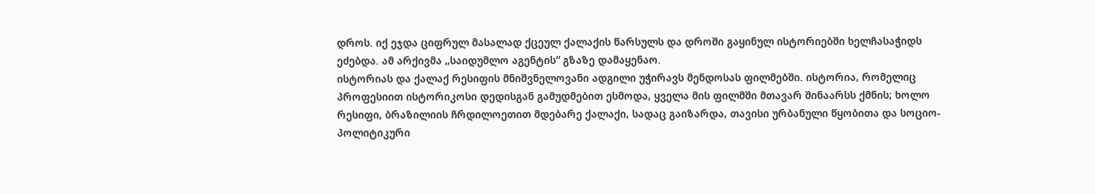დროს. იქ ეჯდა ციფრულ მასალად ქცეულ ქალაქის წარსულს და დროში გაყინულ ისტორიებში ხელჩასაჭიდს ეძებდა. ამ არქივმა „საიდუმლო აგენტის“ გზაზე დამაყენაო.
ისტორიას და ქალაქ რესიფის მნიშვნელოვანი ადგილი უჭირავს მენდოსას ფილმებში. ისტორია, რომელიც პროფესიით ისტორიკოსი დედისგან გამუდმებით ესმოდა, ყველა მის ფილმში მთავარ შინაარსს ქმნის; ხოლო რესიფი, ბრაზილიის ჩრდილოეთით მდებარე ქალაქი, სადაც გაიზარდა, თავისი ურბანული წყობითა და სოციო-პოლიტიკური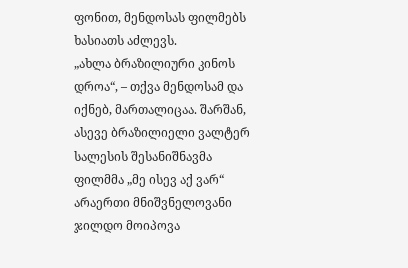ფონით, მენდოსას ფილმებს ხასიათს აძლევს.
„ახლა ბრაზილიური კინოს დროა“, – თქვა მენდოსამ და იქნებ, მართალიცაა. შარშან, ასევე ბრაზილიელი ვალტერ სალესის შესანიშნავმა ფილმმა „მე ისევ აქ ვარ“ არაერთი მნიშვნელოვანი ჯილდო მოიპოვა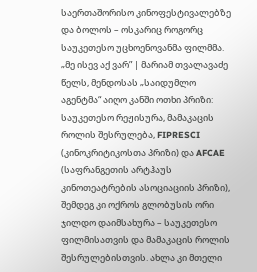საერთაშორისო კინოფესტივალებზე და ბოლოს – ოსკარიც როგორც საუკეთესო უცხოენოვანმა ფილმმა.
„მე ისევ აქ ვარ” | მარიამ თვალავაძე
წელს, მენდოსას „საიდუმლო აგენტმა“ აიღო კანში ოთხი პრიზი: საუკეთესო რეჟისურა, მამაკაცის როლის შესრულება, FIPRESCI (კინოკრიტიკოსთა პრიზი) და AFCAE (საფრანგეთის არტჰაუს კინოთეატრების ასოციაციის პრიზი), შემდეგ კი ოქროს გლობუსის ორი ჯილდო დაიმსახურა – საუკეთესო ფილმისათვის და მამაკაცის როლის შესრულებისთვის. ახლა კი მთელი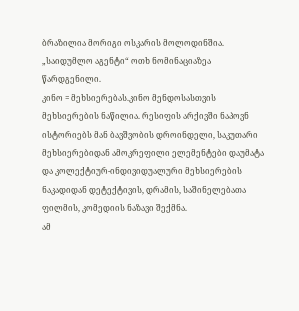ბრაზილია მორიგი ოსკარის მოლოდინშია. „საიდუმლო აგენტი“ ოთხ ნომინაციაზეა წარდგენილი.
კინო = მეხსიერებას.კინო მენდოსასთვის მეხსიერების ნაწილია. რესიფის არქივში ნაპოვნ ისტორიებს მან ბავშვობის დროინდელი, საკუთარი მეხსიერებიდან ამოკრეფილი ელემენტები დაუმატა და კოლექტიურ-ინდივიდუალური მეხსიერების ნაკადიდან დეტექტივის, დრამის, საშინელებათა ფილმის, კომედიის ნაზავი შექმნა.
ამ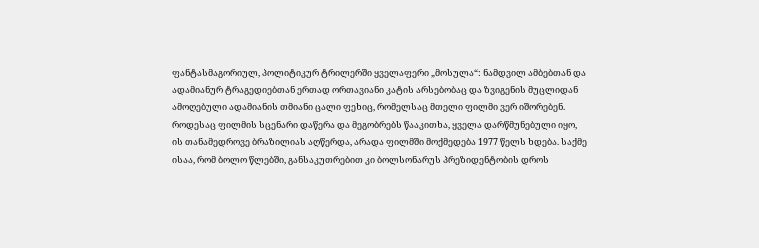ფანტასმაგორიულ, პოლიტიკურ ტრილერში ყველაფერი „მოსულა“: ნამდვილ ამბებთან და ადამიანურ ტრაგედიებთან ერთად ორთავიანი კატის არსებობაც და ზვიგენის მუცლიდან ამოღებული ადამიანის თმიანი ცალი ფეხიც, რომელსაც მთელი ფილმი ვერ იშორებენ.
როდესაც ფილმის სცენარი დაწერა და მეგობრებს წააკითხა, ყველა დარწმუნებული იყო, ის თანამედროვე ბრაზილიას აღწერდა, არადა ფილმში მოქმედება 1977 წელს ხდება. საქმე ისაა, რომ ბოლო წლებში, განსაკუთრებით კი ბოლსონარუს პრეზიდენტობის დროს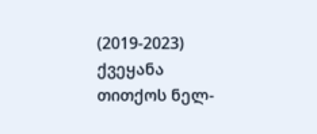(2019-2023) ქვეყანა თითქოს ნელ-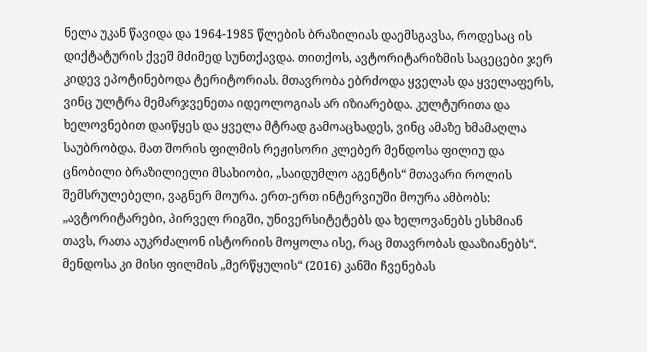ნელა უკან წავიდა და 1964-1985 წლების ბრაზილიას დაემსგავსა, როდესაც ის დიქტატურის ქვეშ მძიმედ სუნთქავდა. თითქოს, ავტორიტარიზმის საცეცები ჯერ კიდევ ეპოტინებოდა ტერიტორიას. მთავრობა ებრძოდა ყველას და ყველაფერს, ვინც ულტრა მემარჯვენეთა იდეოლოგიას არ იზიარებდა. კულტურითა და ხელოვნებით დაიწყეს და ყველა მტრად გამოაცხადეს, ვინც ამაზე ხმამაღლა საუბრობდა. მათ შორის ფილმის რეჟისორი კლებერ მენდოსა ფილიუ და ცნობილი ბრაზილიელი მსახიობი, „საიდუმლო აგენტის“ მთავარი როლის შემსრულებელი, ვაგნერ მოურა. ერთ-ერთ ინტერვიუში მოურა ამბობს: „ავტორიტარები, პირველ რიგში, უნივერსიტეტებს და ხელოვანებს ესხმიან თავს, რათა აუკრძალონ ისტორიის მოყოლა ისე, რაც მთავრობას დააზიანებს“. მენდოსა კი მისი ფილმის „მერწყულის“ (2016) კანში ჩვენებას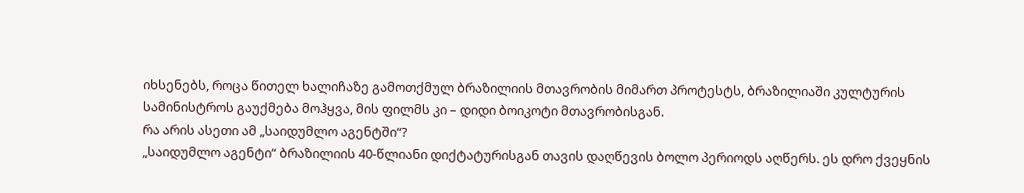იხსენებს, როცა წითელ ხალიჩაზე გამოთქმულ ბრაზილიის მთავრობის მიმართ პროტესტს, ბრაზილიაში კულტურის სამინისტროს გაუქმება მოჰყვა, მის ფილმს კი – დიდი ბოიკოტი მთავრობისგან.
რა არის ასეთი ამ „საიდუმლო აგენტში“?
„საიდუმლო აგენტი“ ბრაზილიის 40-წლიანი დიქტატურისგან თავის დაღწევის ბოლო პერიოდს აღწერს. ეს დრო ქვეყნის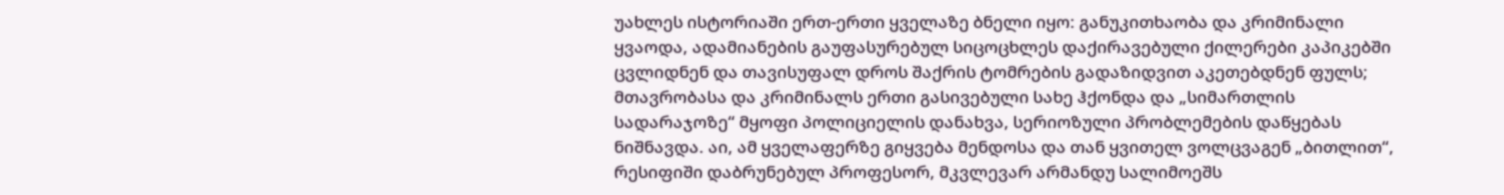უახლეს ისტორიაში ერთ-ერთი ყველაზე ბნელი იყო: განუკითხაობა და კრიმინალი ყვაოდა, ადამიანების გაუფასურებულ სიცოცხლეს დაქირავებული ქილერები კაპიკებში ცვლიდნენ და თავისუფალ დროს შაქრის ტომრების გადაზიდვით აკეთებდნენ ფულს; მთავრობასა და კრიმინალს ერთი გასივებული სახე ჰქონდა და „სიმართლის სადარაჯოზე“ მყოფი პოლიციელის დანახვა, სერიოზული პრობლემების დაწყებას ნიშნავდა. აი, ამ ყველაფერზე გიყვება მენდოსა და თან ყვითელ ვოლცვაგენ „ბითლით“, რესიფიში დაბრუნებულ პროფესორ, მკვლევარ არმანდუ სალიმოეშს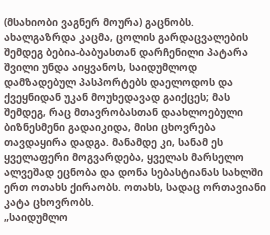(მსახიობი ვაგნერ მოურა) გაცნობს. ახალგაზრდა კაცმა, ცოლის გარდაცვალების შემდეგ ბებია-ბაბუასთან დარჩენილი პატარა შვილი უნდა აიყვანოს, საიდუმლოდ დამზადებულ პასპორტებს დაელოდოს და ქვეყნიდან უკან მოუხედავად გაიქცეს; მას შემდეგ, რაც მთავრობასთან დაახლოებული ბიზნესმენი გადაიკიდა, მისი ცხოვრება თავდაყირა დადგა. მანამდე კი, სანამ ეს ყველაფერი მოგვარდება, ყველას მარსელო ალვეშად ეცნობა და დონა სებასტიანას სახლში ერთ ოთახს ქირაობს. ოთახს, სადაც ორთავიანი კატა ცხოვრობს.
„საიდუმლო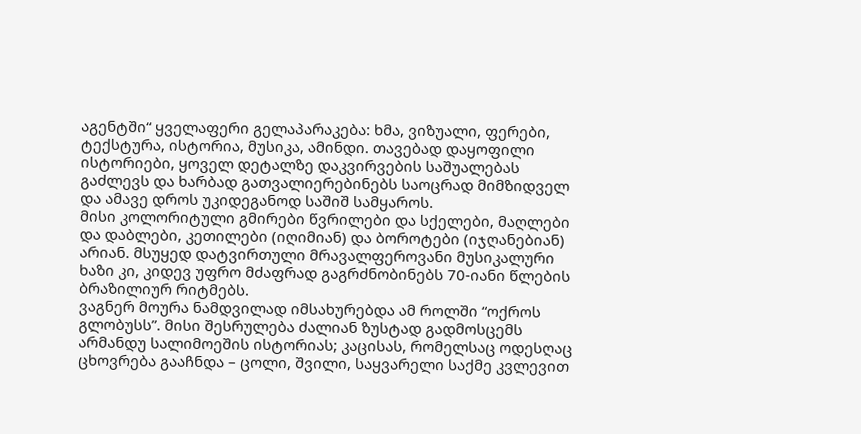აგენტში“ ყველაფერი გელაპარაკება: ხმა, ვიზუალი, ფერები, ტექსტურა, ისტორია, მუსიკა, ამინდი. თავებად დაყოფილი ისტორიები, ყოველ დეტალზე დაკვირვების საშუალებას გაძლევს და ხარბად გათვალიერებინებს საოცრად მიმზიდველ და ამავე დროს უკიდეგანოდ საშიშ სამყაროს.
მისი კოლორიტული გმირები წვრილები და სქელები, მაღლები და დაბლები, კეთილები (იღიმიან) და ბოროტები (იჯღანებიან) არიან. მსუყედ დატვირთული მრავალფეროვანი მუსიკალური ხაზი კი, კიდევ უფრო მძაფრად გაგრძნობინებს 70-იანი წლების ბრაზილიურ რიტმებს.
ვაგნერ მოურა ნამდვილად იმსახურებდა ამ როლში “ოქროს გლობუსს”. მისი შესრულება ძალიან ზუსტად გადმოსცემს არმანდუ სალიმოეშის ისტორიას; კაცისას, რომელსაც ოდესღაც ცხოვრება გააჩნდა – ცოლი, შვილი, საყვარელი საქმე კვლევით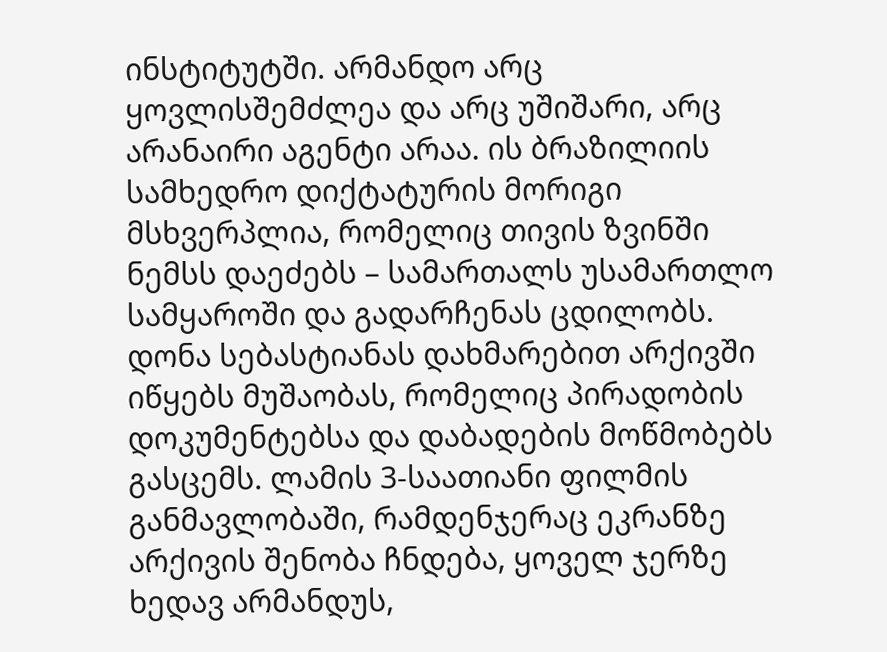ინსტიტუტში. არმანდო არც ყოვლისშემძლეა და არც უშიშარი, არც არანაირი აგენტი არაა. ის ბრაზილიის სამხედრო დიქტატურის მორიგი მსხვერპლია, რომელიც თივის ზვინში ნემსს დაეძებს – სამართალს უსამართლო სამყაროში და გადარჩენას ცდილობს. დონა სებასტიანას დახმარებით არქივში იწყებს მუშაობას, რომელიც პირადობის დოკუმენტებსა და დაბადების მოწმობებს გასცემს. ლამის 3-საათიანი ფილმის განმავლობაში, რამდენჯერაც ეკრანზე არქივის შენობა ჩნდება, ყოველ ჯერზე ხედავ არმანდუს,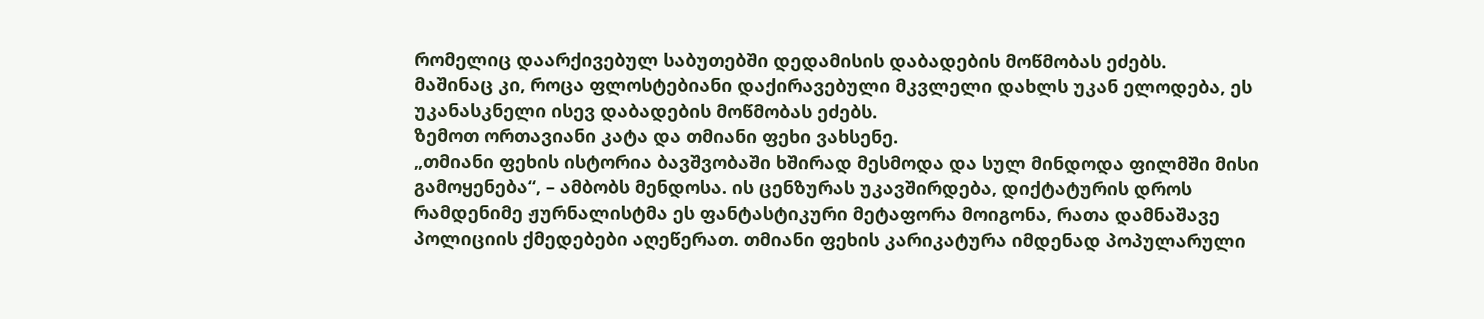რომელიც დაარქივებულ საბუთებში დედამისის დაბადების მოწმობას ეძებს.
მაშინაც კი, როცა ფლოსტებიანი დაქირავებული მკვლელი დახლს უკან ელოდება, ეს უკანასკნელი ისევ დაბადების მოწმობას ეძებს.
ზემოთ ორთავიანი კატა და თმიანი ფეხი ვახსენე.
„თმიანი ფეხის ისტორია ბავშვობაში ხშირად მესმოდა და სულ მინდოდა ფილმში მისი გამოყენება“, – ამბობს მენდოსა. ის ცენზურას უკავშირდება, დიქტატურის დროს რამდენიმე ჟურნალისტმა ეს ფანტასტიკური მეტაფორა მოიგონა, რათა დამნაშავე პოლიციის ქმედებები აღეწერათ. თმიანი ფეხის კარიკატურა იმდენად პოპულარული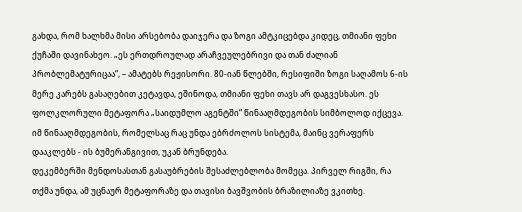გახდა, რომ ხალხმა მისი არსებობა დაიჯერა და ზოგი ამტკიცებდა კიდეც, თმიანი ფეხი ქუჩაში დავინახეო. „ეს ერთდროულად არაჩვეულებრივი და თან ძალიან პრობლემატურიცაა“, – ამატებს რეჟისორი. 80-იან წლებში, რესიფიში ზოგი საღამოს 6-ის მერე კარებს გასაღებით კეტავდა, ეშინოდა, თმიანი ფეხი თავს არ დაგვესხასო. ეს ფოლკლორული მეტაფორა „საიდუმლო აგენტში“ წინააღმდეგობის სიმბოლოდ იქცევა. იმ წინააღმდეგობის, რომელსაც რაც უნდა ებრძოლოს სისტემა, მაინც ვერაფერს დააკლებს - ის ბუმერანგივით, უკან ბრუნდება.
დეკემბერში მენდოსასთან გასაუბრების შესაძლებლობა მომეცა. პირველ რიგში, რა თქმა უნდა, ამ უცნაურ მეტაფორაზე და თავისი ბავშვობის ბრაზილიაზე ვკითხე.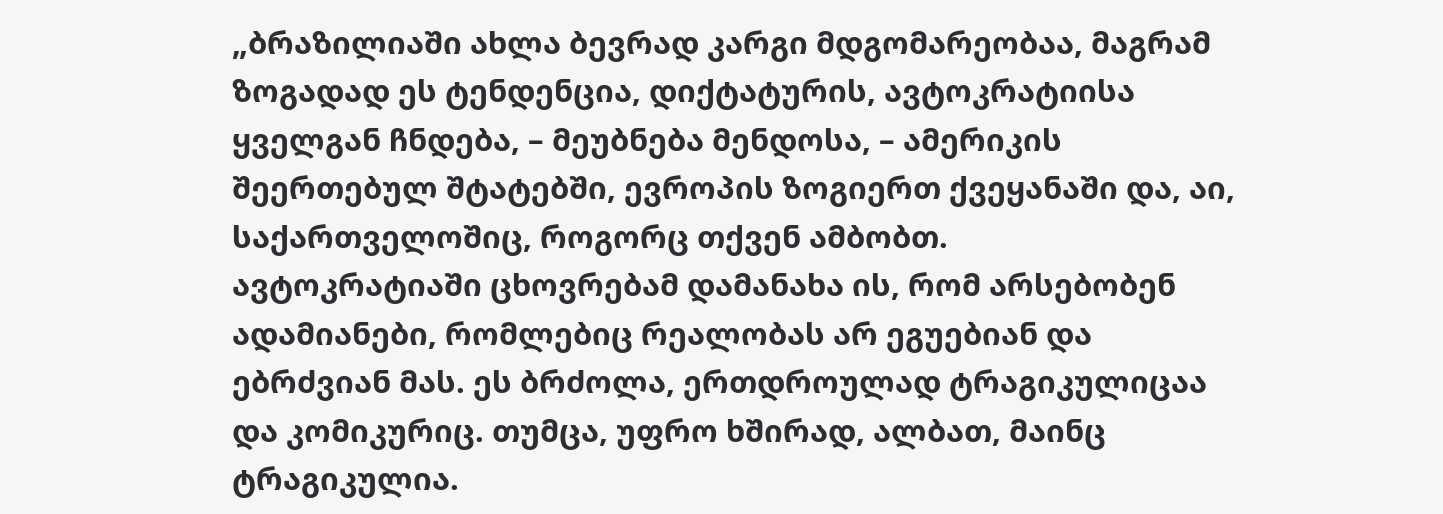„ბრაზილიაში ახლა ბევრად კარგი მდგომარეობაა, მაგრამ ზოგადად ეს ტენდენცია, დიქტატურის, ავტოკრატიისა ყველგან ჩნდება, – მეუბნება მენდოსა, – ამერიკის შეერთებულ შტატებში, ევროპის ზოგიერთ ქვეყანაში და, აი, საქართველოშიც, როგორც თქვენ ამბობთ.
ავტოკრატიაში ცხოვრებამ დამანახა ის, რომ არსებობენ ადამიანები, რომლებიც რეალობას არ ეგუებიან და ებრძვიან მას. ეს ბრძოლა, ერთდროულად ტრაგიკულიცაა და კომიკურიც. თუმცა, უფრო ხშირად, ალბათ, მაინც ტრაგიკულია.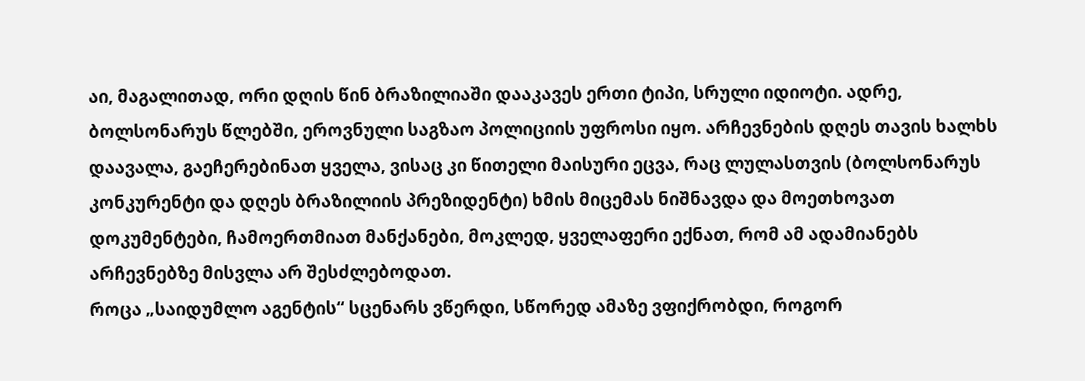აი, მაგალითად, ორი დღის წინ ბრაზილიაში დააკავეს ერთი ტიპი, სრული იდიოტი. ადრე, ბოლსონარუს წლებში, ეროვნული საგზაო პოლიციის უფროსი იყო. არჩევნების დღეს თავის ხალხს დაავალა, გაეჩერებინათ ყველა, ვისაც კი წითელი მაისური ეცვა, რაც ლულასთვის (ბოლსონარუს კონკურენტი და დღეს ბრაზილიის პრეზიდენტი) ხმის მიცემას ნიშნავდა და მოეთხოვათ დოკუმენტები, ჩამოერთმიათ მანქანები, მოკლედ, ყველაფერი ექნათ, რომ ამ ადამიანებს არჩევნებზე მისვლა არ შესძლებოდათ.
როცა „საიდუმლო აგენტის“ სცენარს ვწერდი, სწორედ ამაზე ვფიქრობდი, როგორ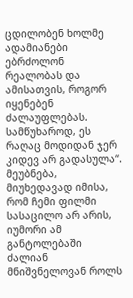ცდილობენ ხოლმე ადამიანები ებრძოლონ რეალობას და ამისათვის, როგორ იყენებენ ძალაუფლებას. სამწუხაროდ, ეს რაღაც მოდიდან ჯერ კიდევ არ გადასულა“.
მეუბნება, მიუხედავად იმისა, რომ ჩემი ფილმი სასაცილო არ არის, იუმორი ამ განტოლებაში ძალიან მნიშვნელოვან როლს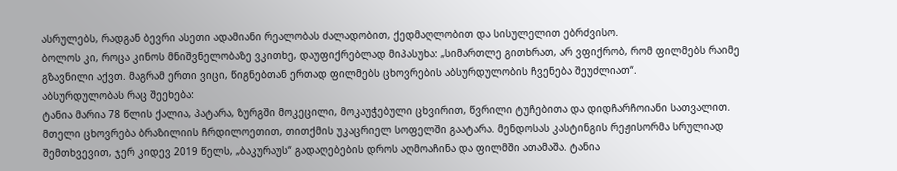ასრულებს, რადგან ბევრი ასეთი ადამიანი რეალობას ძალადობით, ქედმაღლობით და სისულელით ებრძვისო.
ბოლოს კი, როცა კინოს მნიშვნელობაზე ვკითხე, დაუფიქრებლად მიპასუხა: „სიმართლე გითხრათ, არ ვფიქრობ, რომ ფილმებს რაიმე გზავნილი აქვთ. მაგრამ ერთი ვიცი, წიგნებთან ერთად ფილმებს ცხოვრების აბსურდულობის ჩვენება შეუძლიათ“.
აბსურდულობას რაც შეეხება:
ტანია მარია 78 წლის ქალია, პატარა, ზურგში მოკეცილი, მოკაუჭებული ცხვირით, წვრილი ტუჩებითა და დიდჩარჩოიანი სათვალით. მთელი ცხოვრება ბრაზილიის ჩრდილოეთით, თითქმის უკაცრიელ სოფელში გაატარა. მენდოსას კასტინგის რეჟისორმა სრულიად შემთხვევით, ჯერ კიდევ 2019 წელს, „ბაკურაუს“ გადაღებების დროს აღმოაჩინა და ფილმში ათამაშა. ტანია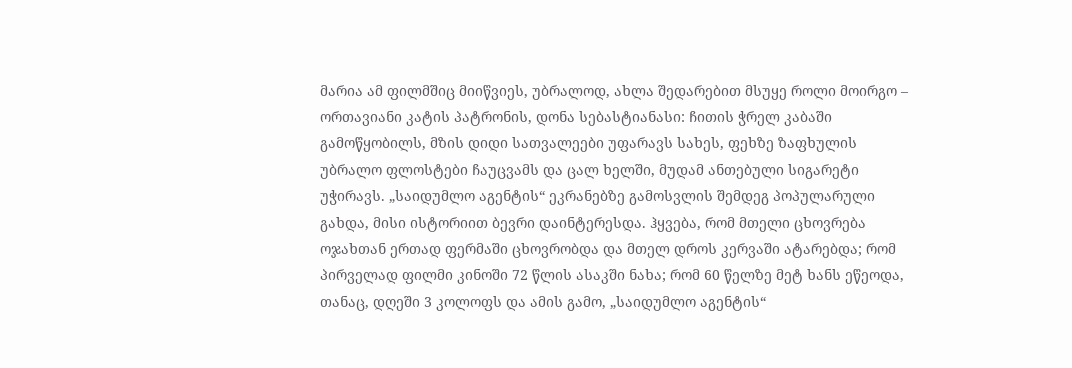მარია ამ ფილმშიც მიიწვიეს, უბრალოდ, ახლა შედარებით მსუყე როლი მოირგო – ორთავიანი კატის პატრონის, დონა სებასტიანასი: ჩითის ჭრელ კაბაში გამოწყობილს, მზის დიდი სათვალეები უფარავს სახეს, ფეხზე ზაფხულის უბრალო ფლოსტები ჩაუცვამს და ცალ ხელში, მუდამ ანთებული სიგარეტი უჭირავს. „საიდუმლო აგენტის“ ეკრანებზე გამოსვლის შემდეგ პოპულარული გახდა, მისი ისტორიით ბევრი დაინტერესდა. ჰყვება, რომ მთელი ცხოვრება ოჯახთან ერთად ფერმაში ცხოვრობდა და მთელ დროს კერვაში ატარებდა; რომ პირველად ფილმი კინოში 72 წლის ასაკში ნახა; რომ 60 წელზე მეტ ხანს ეწეოდა, თანაც, დღეში 3 კოლოფს და ამის გამო, „საიდუმლო აგენტის“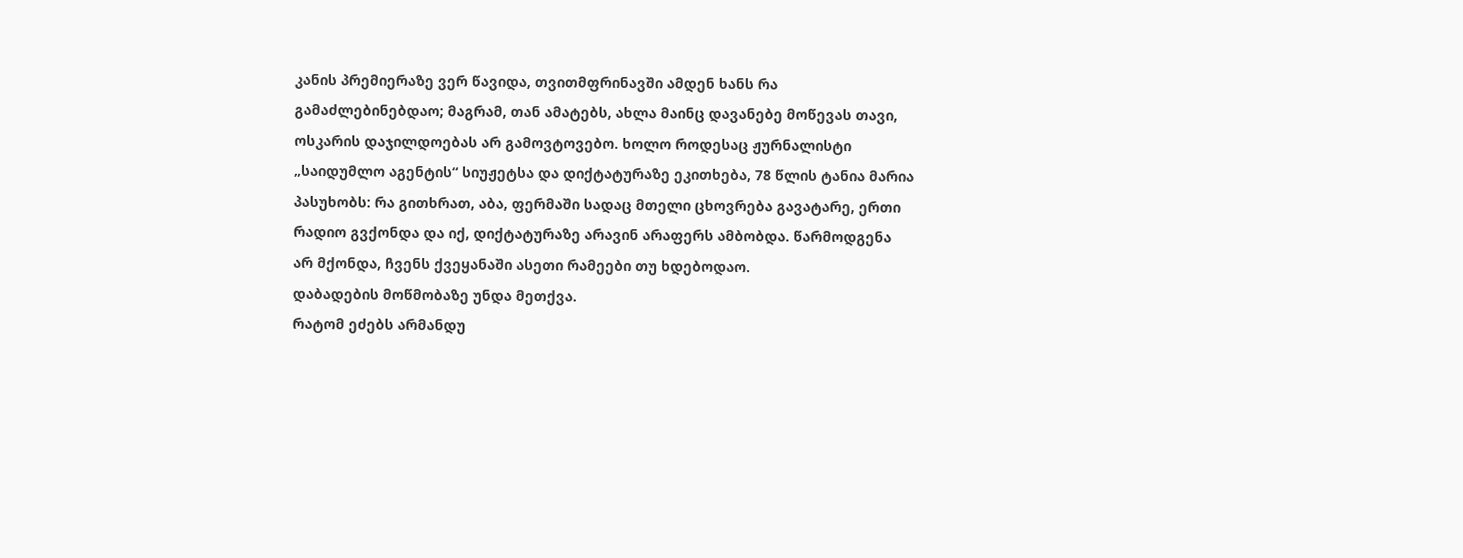კანის პრემიერაზე ვერ წავიდა, თვითმფრინავში ამდენ ხანს რა გამაძლებინებდაო; მაგრამ, თან ამატებს, ახლა მაინც დავანებე მოწევას თავი, ოსკარის დაჯილდოებას არ გამოვტოვებო. ხოლო როდესაც ჟურნალისტი „საიდუმლო აგენტის“ სიუჟეტსა და დიქტატურაზე ეკითხება, 78 წლის ტანია მარია პასუხობს: რა გითხრათ, აბა, ფერმაში სადაც მთელი ცხოვრება გავატარე, ერთი რადიო გვქონდა და იქ, დიქტატურაზე არავინ არაფერს ამბობდა. წარმოდგენა არ მქონდა, ჩვენს ქვეყანაში ასეთი რამეები თუ ხდებოდაო.
დაბადების მოწმობაზე უნდა მეთქვა.
რატომ ეძებს არმანდუ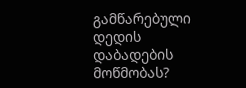გამწარებული დედის დაბადების მოწმობას?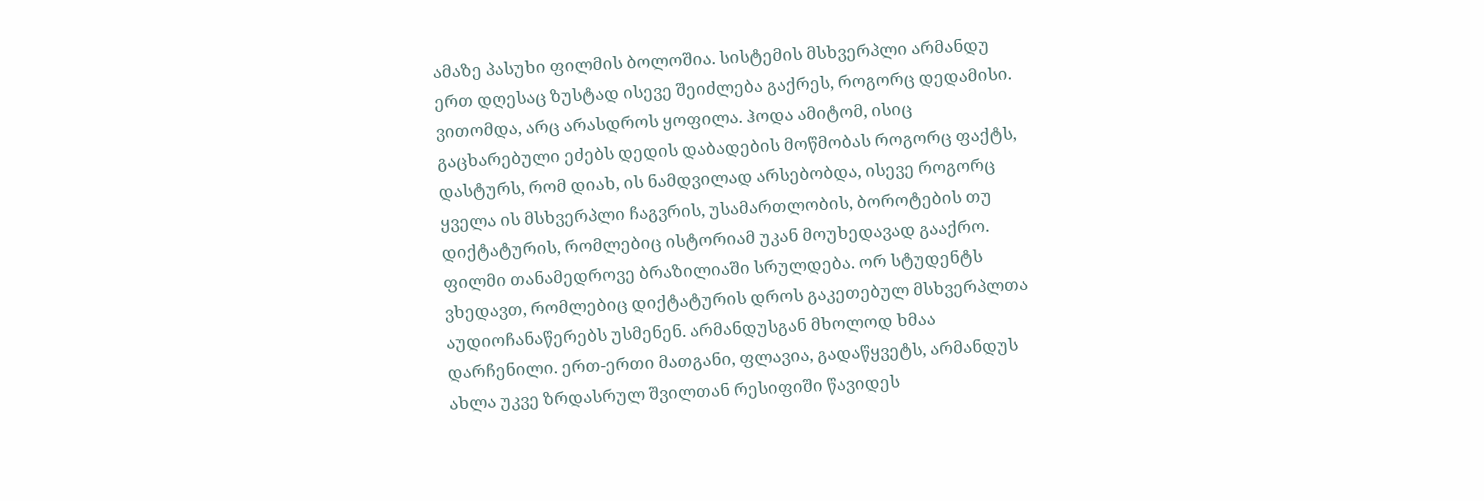ამაზე პასუხი ფილმის ბოლოშია. სისტემის მსხვერპლი არმანდუ ერთ დღესაც ზუსტად ისევე შეიძლება გაქრეს, როგორც დედამისი. ვითომდა, არც არასდროს ყოფილა. ჰოდა ამიტომ, ისიც გაცხარებული ეძებს დედის დაბადების მოწმობას როგორც ფაქტს, დასტურს, რომ დიახ, ის ნამდვილად არსებობდა, ისევე როგორც ყველა ის მსხვერპლი ჩაგვრის, უსამართლობის, ბოროტების თუ დიქტატურის, რომლებიც ისტორიამ უკან მოუხედავად გააქრო.
ფილმი თანამედროვე ბრაზილიაში სრულდება. ორ სტუდენტს ვხედავთ, რომლებიც დიქტატურის დროს გაკეთებულ მსხვერპლთა აუდიოჩანაწერებს უსმენენ. არმანდუსგან მხოლოდ ხმაა დარჩენილი. ერთ-ერთი მათგანი, ფლავია, გადაწყვეტს, არმანდუს ახლა უკვე ზრდასრულ შვილთან რესიფიში წავიდეს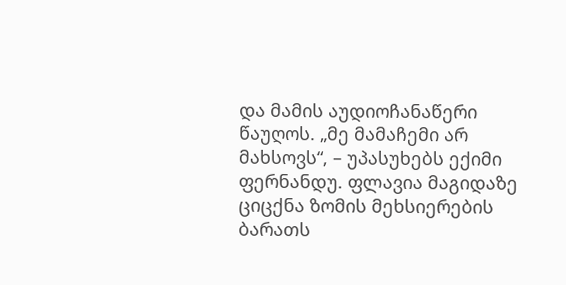და მამის აუდიოჩანაწერი წაუღოს. „მე მამაჩემი არ მახსოვს“, – უპასუხებს ექიმი ფერნანდუ. ფლავია მაგიდაზე ციცქნა ზომის მეხსიერების ბარათს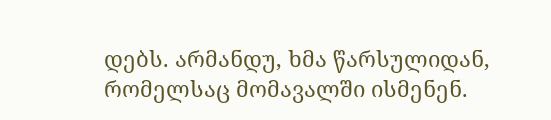დებს. არმანდუ, ხმა წარსულიდან, რომელსაც მომავალში ისმენენ.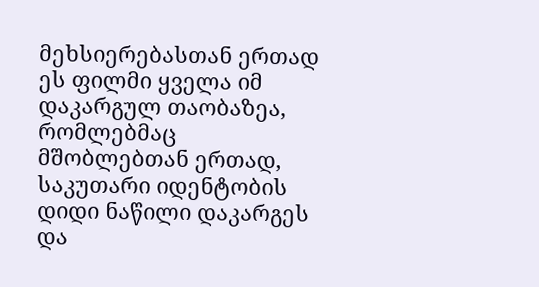მეხსიერებასთან ერთად ეს ფილმი ყველა იმ დაკარგულ თაობაზეა, რომლებმაც მშობლებთან ერთად, საკუთარი იდენტობის დიდი ნაწილი დაკარგეს და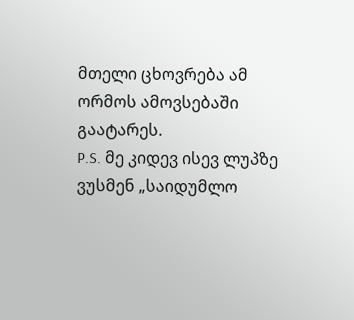მთელი ცხოვრება ამ ორმოს ამოვსებაში გაატარეს.
P.S. მე კიდევ ისევ ლუპზე ვუსმენ „საიდუმლო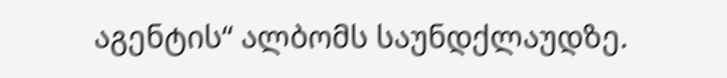აგენტის“ ალბომს საუნდქლაუდზე.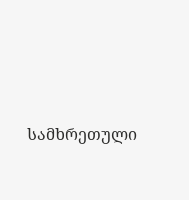სამხრეთული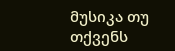მუსიკა თუ თქვენს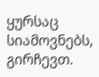ყურსაც სიამოვნებს, გირჩევთ.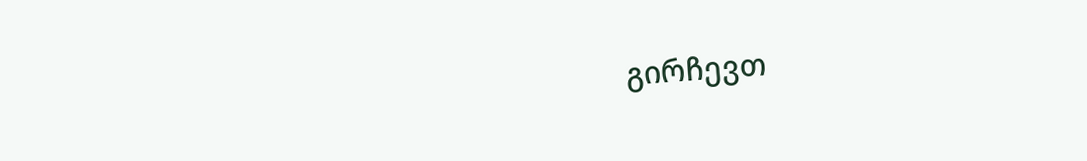გირჩევთ